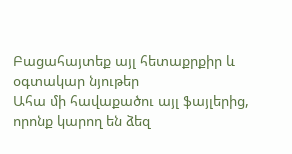Բացահայտեք այլ հետաքրքիր և օգտակար նյութեր
Ահա մի հավաքածու այլ ֆայլերից, որոնք կարող են ձեզ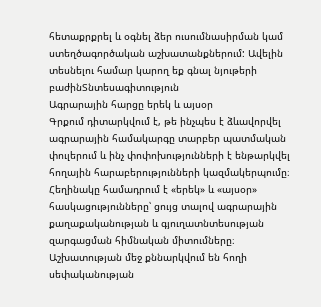հետաքրքրել և օգնել ձեր ուսումնասիրման կամ ստեղծագործական աշխատանքներում: Ավելին տեսնելու համար կարող եք գնալ նյութերի բաժինՏնտեսագիտություն
Ագրարային հարցը երեկ և այսօր
Գրքում դիտարկվում է, թե ինչպես է ձևավորվել ագրարային համակարգը տարբեր պատմական փուլերում և ինչ փոփոխությունների է ենթարկվել հողային հարաբերությունների կազմակերպումը։ Հեղինակը համադրում է «երեկ» և «այսօր» հասկացությունները՝ ցույց տալով ագրարային քաղաքականության և գյուղատնտեսության զարգացման հիմնական միտումները։ Աշխատության մեջ քննարկվում են հողի սեփականության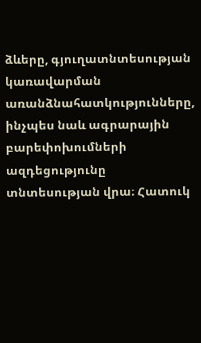ձևերը, գյուղատնտեսության կառավարման առանձնահատկությունները, ինչպես նաև ագրարային բարեփոխումների ազդեցությունը տնտեսության վրա։ Հատուկ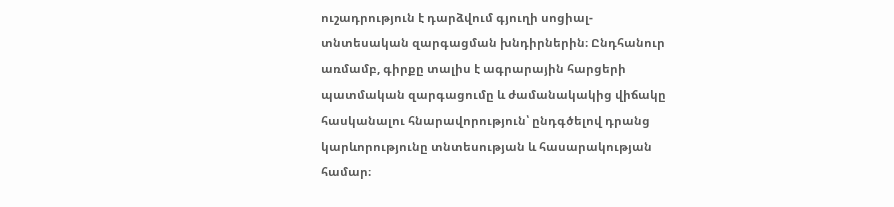ուշադրություն է դարձվում գյուղի սոցիալ-տնտեսական զարգացման խնդիրներին։ Ընդհանուր առմամբ, գիրքը տալիս է ագրարային հարցերի պատմական զարգացումը և ժամանակակից վիճակը հասկանալու հնարավորություն՝ ընդգծելով դրանց կարևորությունը տնտեսության և հասարակության համար։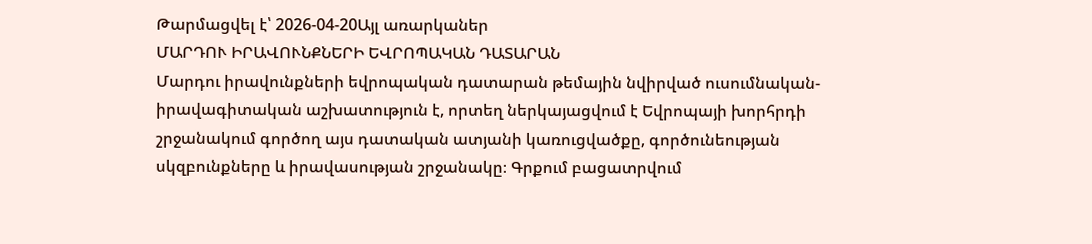Թարմացվել է՝ 2026-04-20Այլ առարկաներ
ՄԱՐԴՈՒ ԻՐԱՎՈՒՆՔՆԵՐԻ ԵՎՐՈՊԱԿԱՆ ԴԱՏԱՐԱՆ
Մարդու իրավունքների եվրոպական դատարան թեմային նվիրված ուսումնական-իրավագիտական աշխատություն է, որտեղ ներկայացվում է Եվրոպայի խորհրդի շրջանակում գործող այս դատական ատյանի կառուցվածքը, գործունեության սկզբունքները և իրավասության շրջանակը։ Գրքում բացատրվում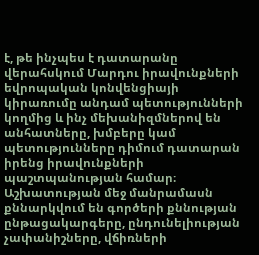է, թե ինչպես է դատարանը վերահսկում Մարդու իրավունքների եվրոպական կոնվենցիայի կիրառումը անդամ պետությունների կողմից և ինչ մեխանիզմներով են անհատները, խմբերը կամ պետությունները դիմում դատարան իրենց իրավունքների պաշտպանության համար։ Աշխատության մեջ մանրամասն քննարկվում են գործերի քննության ընթացակարգերը, ընդունելիության չափանիշները, վճիռների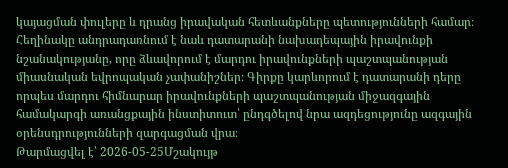կայացման փուլերը և դրանց իրավական հետևանքները պետությունների համար։ Հեղինակը անդրադառնում է նաև դատարանի նախադեպային իրավունքի նշանակությանը, որը ձևավորում է մարդու իրավունքների պաշտպանության միասնական եվրոպական չափանիշներ։ Գիրքը կարևորում է դատարանի դերը որպես մարդու հիմնարար իրավունքների պաշտպանության միջազգային համակարգի առանցքային ինստիտուտ՝ ընդգծելով նրա ազդեցությունը ազգային օրենսդրությունների զարգացման վրա։
Թարմացվել է՝ 2026-05-25Մշակույթ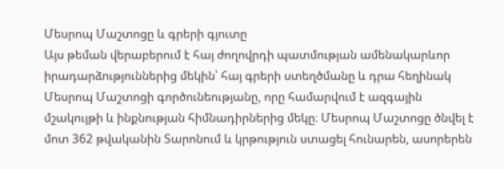Մեսրոպ Մաշտոցը և գրերի գյուտը
Այս թեման վերաբերում է հայ ժողովրդի պատմության ամենակարևոր իրադարձություններից մեկին՝ հայ գրերի ստեղծմանը և դրա հեղինակ Մեսրոպ Մաշտոցի գործունեությանը, որը համարվում է ազգային մշակույթի և ինքնության հիմնադիրներից մեկը։ Մեսրոպ Մաշտոցը ծնվել է մոտ 362 թվականին Տարոնում և կրթություն ստացել հունարեն, ասորերեն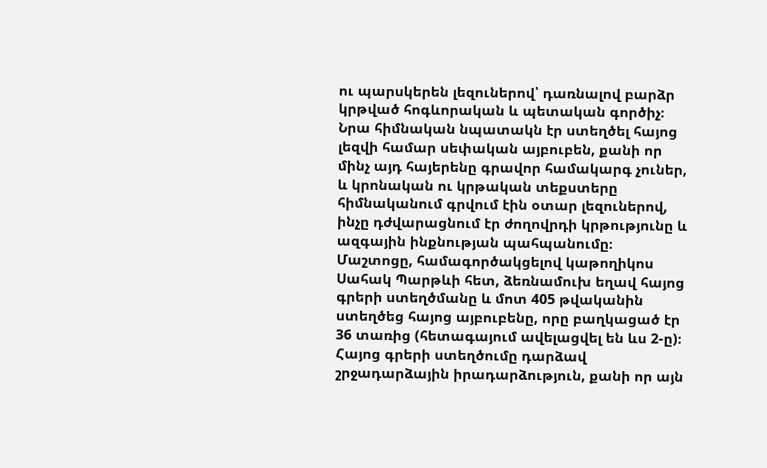ու պարսկերեն լեզուներով՝ դառնալով բարձր կրթված հոգևորական և պետական գործիչ։ Նրա հիմնական նպատակն էր ստեղծել հայոց լեզվի համար սեփական այբուբեն, քանի որ մինչ այդ հայերենը գրավոր համակարգ չուներ, և կրոնական ու կրթական տեքստերը հիմնականում գրվում էին օտար լեզուներով, ինչը դժվարացնում էր ժողովրդի կրթությունը և ազգային ինքնության պահպանումը։ Մաշտոցը, համագործակցելով կաթողիկոս Սահակ Պարթևի հետ, ձեռնամուխ եղավ հայոց գրերի ստեղծմանը և մոտ 405 թվականին ստեղծեց հայոց այբուբենը, որը բաղկացած էր 36 տառից (հետագայում ավելացվել են ևս 2-ը)։ Հայոց գրերի ստեղծումը դարձավ շրջադարձային իրադարձություն, քանի որ այն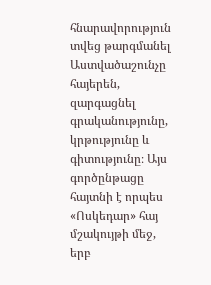հնարավորություն տվեց թարգմանել Աստվածաշունչը հայերեն, զարգացնել գրականությունը, կրթությունը և գիտությունը։ Այս գործընթացը հայտնի է որպես «Ոսկեդար» հայ մշակույթի մեջ, երբ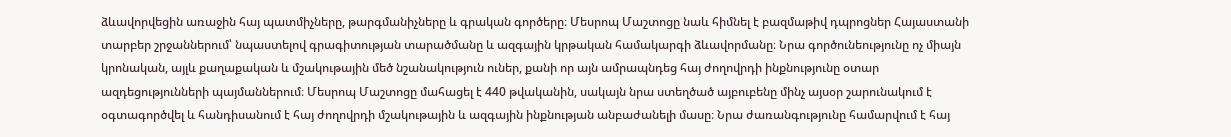ձևավորվեցին առաջին հայ պատմիչները, թարգմանիչները և գրական գործերը։ Մեսրոպ Մաշտոցը նաև հիմնել է բազմաթիվ դպրոցներ Հայաստանի տարբեր շրջաններում՝ նպաստելով գրագիտության տարածմանը և ազգային կրթական համակարգի ձևավորմանը։ Նրա գործունեությունը ոչ միայն կրոնական, այլև քաղաքական և մշակութային մեծ նշանակություն ուներ, քանի որ այն ամրապնդեց հայ ժողովրդի ինքնությունը օտար ազդեցությունների պայմաններում։ Մեսրոպ Մաշտոցը մահացել է 440 թվականին, սակայն նրա ստեղծած այբուբենը մինչ այսօր շարունակում է օգտագործվել և հանդիսանում է հայ ժողովրդի մշակութային և ազգային ինքնության անբաժանելի մասը։ Նրա ժառանգությունը համարվում է հայ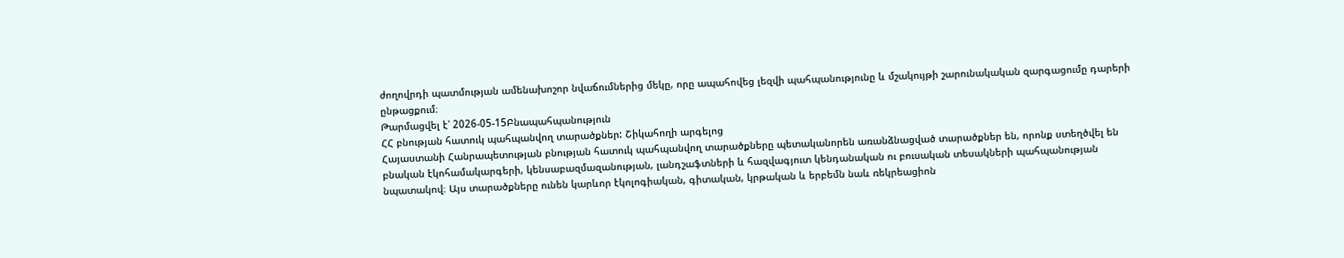ժողովրդի պատմության ամենախոշոր նվաճումներից մեկը, որը ապահովեց լեզվի պահպանությունը և մշակույթի շարունակական զարգացումը դարերի ընթացքում։
Թարմացվել է՝ 2026-05-15Բնապահպանություն
ՀՀ բնության հատուկ պահպանվող տարածքներ: Շիկահողի արգելոց
Հայաստանի Հանրապետության բնության հատուկ պահպանվող տարածքները պետականորեն առանձնացված տարածքներ են, որոնք ստեղծվել են բնական էկոհամակարգերի, կենսաբազմազանության, լանդշաֆտների և հազվագյուտ կենդանական ու բուսական տեսակների պահպանության նպատակով։ Այս տարածքները ունեն կարևոր էկոլոգիական, գիտական, կրթական և երբեմն նաև ռեկրեացիոն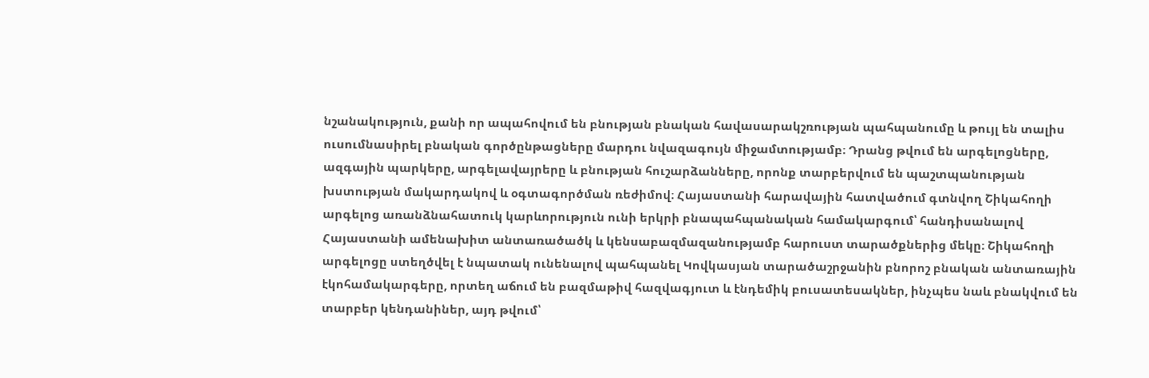նշանակություն, քանի որ ապահովում են բնության բնական հավասարակշռության պահպանումը և թույլ են տալիս ուսումնասիրել բնական գործընթացները մարդու նվազագույն միջամտությամբ։ Դրանց թվում են արգելոցները, ազգային պարկերը, արգելավայրերը և բնության հուշարձանները, որոնք տարբերվում են պաշտպանության խստության մակարդակով և օգտագործման ռեժիմով։ Հայաստանի հարավային հատվածում գտնվող Շիկահողի արգելոց առանձնահատուկ կարևորություն ունի երկրի բնապահպանական համակարգում՝ հանդիսանալով Հայաստանի ամենախիտ անտառածածկ և կենսաբազմազանությամբ հարուստ տարածքներից մեկը։ Շիկահողի արգելոցը ստեղծվել է նպատակ ունենալով պահպանել Կովկասյան տարածաշրջանին բնորոշ բնական անտառային էկոհամակարգերը, որտեղ աճում են բազմաթիվ հազվագյուտ և էնդեմիկ բուսատեսակներ, ինչպես նաև բնակվում են տարբեր կենդանիներ, այդ թվում՝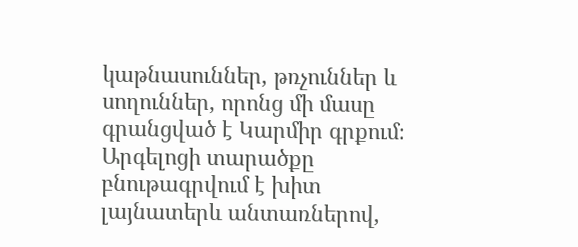կաթնասուններ, թռչուններ և սողուններ, որոնց մի մասը գրանցված է Կարմիր գրքում։ Արգելոցի տարածքը բնութագրվում է խիտ լայնատերև անտառներով,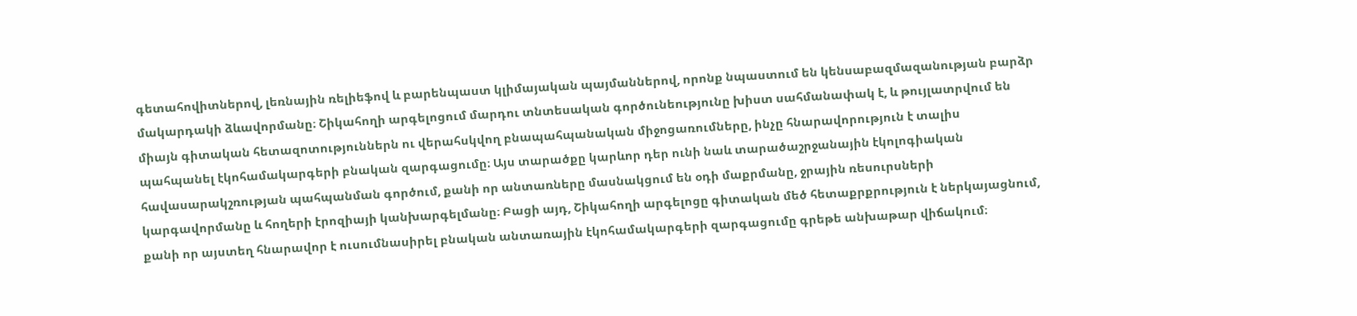գետահովիտներով, լեռնային ռելիեֆով և բարենպաստ կլիմայական պայմաններով, որոնք նպաստում են կենսաբազմազանության բարձր մակարդակի ձևավորմանը։ Շիկահողի արգելոցում մարդու տնտեսական գործունեությունը խիստ սահմանափակ է, և թույլատրվում են միայն գիտական հետազոտություններն ու վերահսկվող բնապահպանական միջոցառումները, ինչը հնարավորություն է տալիս պահպանել էկոհամակարգերի բնական զարգացումը։ Այս տարածքը կարևոր դեր ունի նաև տարածաշրջանային էկոլոգիական հավասարակշռության պահպանման գործում, քանի որ անտառները մասնակցում են օդի մաքրմանը, ջրային ռեսուրսների կարգավորմանը և հողերի էրոզիայի կանխարգելմանը։ Բացի այդ, Շիկահողի արգելոցը գիտական մեծ հետաքրքրություն է ներկայացնում, քանի որ այստեղ հնարավոր է ուսումնասիրել բնական անտառային էկոհամակարգերի զարգացումը գրեթե անխաթար վիճակում։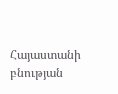Հայաստանի բնության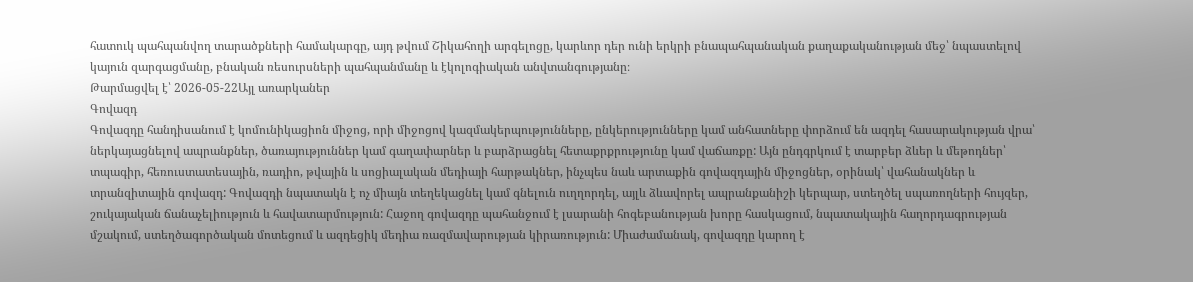հատուկ պահպանվող տարածքների համակարգը, այդ թվում Շիկահողի արգելոցը, կարևոր դեր ունի երկրի բնապահպանական քաղաքականության մեջ՝ նպաստելով կայուն զարգացմանը, բնական ռեսուրսների պահպանմանը և էկոլոգիական անվտանգությանը։
Թարմացվել է՝ 2026-05-22Այլ առարկաներ
Գովազդ
Գովազդը հանդիսանում է կոմունիկացիոն միջոց, որի միջոցով կազմակերպությունները, ընկերությունները կամ անհատները փորձում են ազդել հասարակության վրա՝ ներկայացնելով ապրանքներ, ծառայություններ կամ գաղափարներ և բարձրացնել հետաքրքրությունը կամ վաճառքը: Այն ընդգրկում է տարբեր ձևեր և մեթոդներ՝ տպագիր, հեռուստատեսային, ռադիո, թվային և սոցիալական մեդիայի հարթակներ, ինչպես նաև արտաքին գովազդային միջոցներ, օրինակ՝ վահանակներ և տրանզիտային գովազդ: Գովազդի նպատակն է ոչ միայն տեղեկացնել կամ գնելուն ուղղորդել, այլև ձևավորել ապրանքանիշի կերպար, ստեղծել սպառողների հույզեր, շուկայական ճանաչելիություն և հավատարմություն: Հաջող գովազդը պահանջում է լսարանի հոգեբանության խորը հասկացում, նպատակային հաղորդագրության մշակում, ստեղծագործական մոտեցում և ազդեցիկ մեդիա ռազմավարության կիրառություն: Միաժամանակ, գովազդը կարող է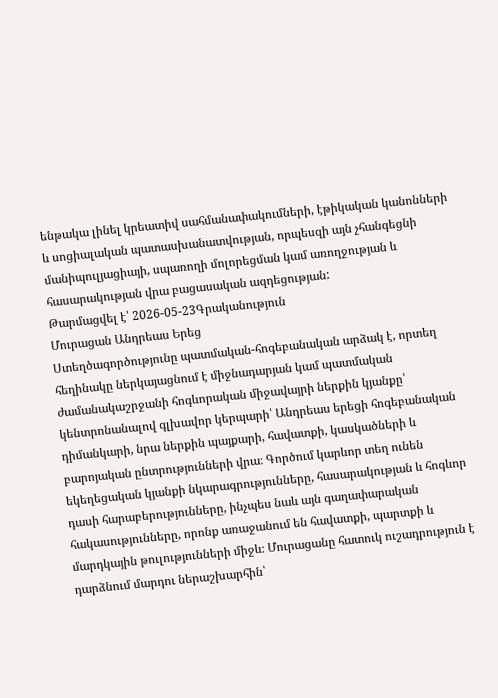ենթակա լինել կրեատիվ սահմանափակումների, էթիկական կանոնների և սոցիալական պատասխանատվության, որպեսզի այն չհանգեցնի մանիպուլյացիայի, սպառողի մոլորեցման կամ առողջության և հասարակության վրա բացասական ազդեցության:
Թարմացվել է՝ 2026-05-23Գրականություն
Մուրացան Անդրեաս Երեց
Ստեղծագործությունը պատմական-հոգեբանական արձակ է, որտեղ հեղինակը ներկայացնում է միջնադարյան կամ պատմական ժամանակաշրջանի հոգևորական միջավայրի ներքին կյանքը՝ կենտրոնանալով գլխավոր կերպարի՝ Անդրեաս երեցի հոգեբանական դիմանկարի, նրա ներքին պայքարի, հավատքի, կասկածների և բարոյական ընտրությունների վրա։ Գործում կարևոր տեղ ունեն եկեղեցական կյանքի նկարագրությունները, հասարակության և հոգևոր դասի հարաբերությունները, ինչպես նաև այն գաղափարական հակասությունները, որոնք առաջանում են հավատքի, պարտքի և մարդկային թուլությունների միջև։ Մուրացանը հատուկ ուշադրություն է դարձնում մարդու ներաշխարհին՝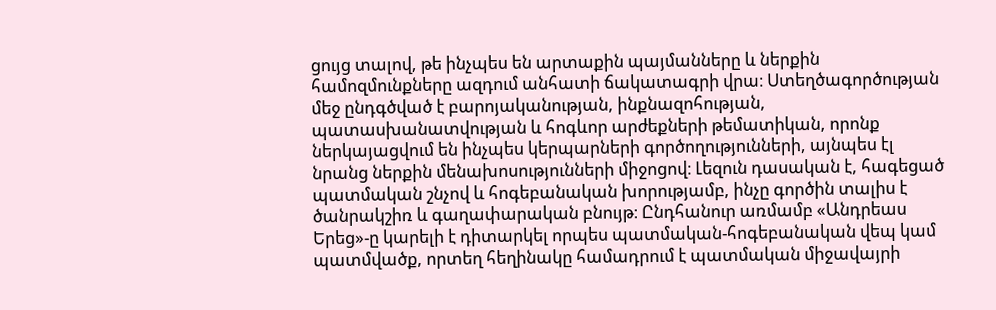ցույց տալով, թե ինչպես են արտաքին պայմանները և ներքին համոզմունքները ազդում անհատի ճակատագրի վրա։ Ստեղծագործության մեջ ընդգծված է բարոյականության, ինքնազոհության, պատասխանատվության և հոգևոր արժեքների թեմատիկան, որոնք ներկայացվում են ինչպես կերպարների գործողությունների, այնպես էլ նրանց ներքին մենախոսությունների միջոցով։ Լեզուն դասական է, հագեցած պատմական շնչով և հոգեբանական խորությամբ, ինչը գործին տալիս է ծանրակշիռ և գաղափարական բնույթ։ Ընդհանուր առմամբ «Անդրեաս Երեց»-ը կարելի է դիտարկել որպես պատմական-հոգեբանական վեպ կամ պատմվածք, որտեղ հեղինակը համադրում է պատմական միջավայրի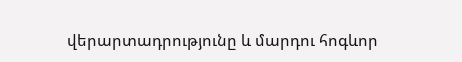վերարտադրությունը և մարդու հոգևոր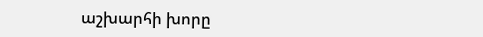աշխարհի խորը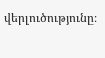վերլուծությունը։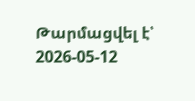Թարմացվել է՝ 2026-05-12